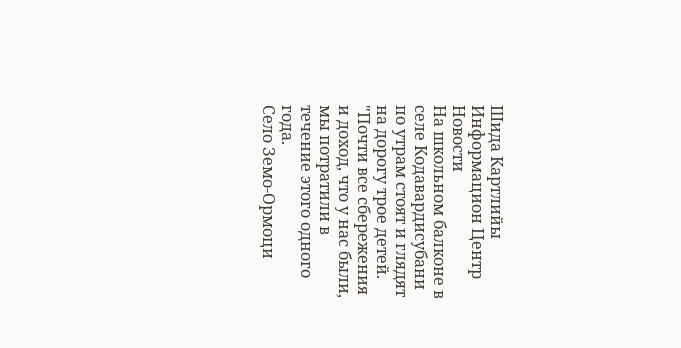Шида Картлийы Информацион Центр
Новости
На школьном балконе в селе Кодавардисубани по утрам стоят и глядят
на дорогу трое детей.
"Почти все сбережения и доход, что у нас были, мы потратили в
течение этого одного года.
Село Земо-Ормоци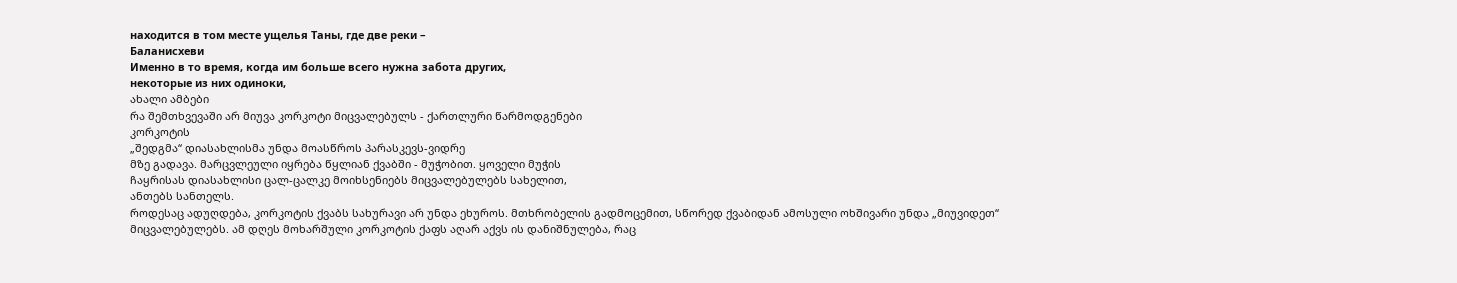находится в том месте ущелья Таны, где две реки –
Баланисхеви
Именно в то время, когда им больше всего нужна забота других,
некоторые из них одиноки,
ახალი ამბები
რა შემთხვევაში არ მიუვა კორკოტი მიცვალებულს - ქართლური წარმოდგენები
კორკოტის
„შედგმა“ დიასახლისმა უნდა მოასწროს პარასკევს-ვიდრე
მზე გადავა. მარცვლეული იყრება წყლიან ქვაბში - მუჭობით. ყოველი მუჭის
ჩაყრისას დიასახლისი ცალ-ცალკე მოიხსენიებს მიცვალებულებს სახელით,
ანთებს სანთელს.
როდესაც ადუღდება, კორკოტის ქვაბს სახურავი არ უნდა ეხუროს. მთხრობელის გადმოცემით, სწორედ ქვაბიდან ამოსული ოხშივარი უნდა „მიუვიდეთ“ მიცვალებულებს. ამ დღეს მოხარშული კორკოტის ქაფს აღარ აქვს ის დანიშნულება, რაც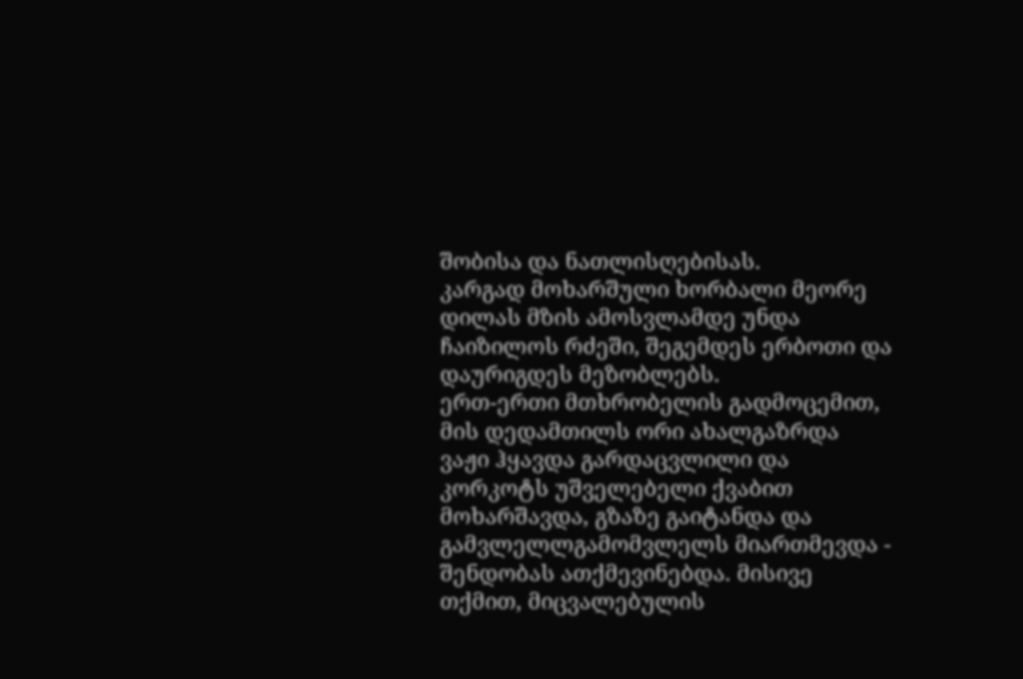შობისა და ნათლისღებისას.
კარგად მოხარშული ხორბალი მეორე დილას მზის ამოსვლამდე უნდა ჩაიზილოს რძეში, შეგემდეს ერბოთი და დაურიგდეს მეზობლებს.
ერთ-ერთი მთხრობელის გადმოცემით, მის დედამთილს ორი ახალგაზრდა ვაჟი ჰყავდა გარდაცვლილი და კორკოტს უშველებელი ქვაბით მოხარშავდა, გზაზე გაიტანდა და გამვლელლგამომვლელს მიართმევდა - შენდობას ათქმევინებდა. მისივე თქმით, მიცვალებულის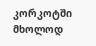კორკოტში მხოლოდ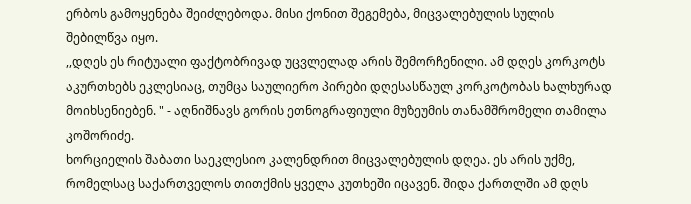ერბოს გამოყენება შეიძლებოდა. მისი ქონით შეგემება, მიცვალებულის სულის შებილწვა იყო.
,,დღეს ეს რიტუალი ფაქტობრივად უცვლელად არის შემორჩენილი. ამ დღეს კორკოტს აკურთხებს ეკლესიაც, თუმცა საულიერო პირები დღესასწაულ კორკოტობას ხალხურად მოიხსენიებენ. " - აღნიშნავს გორის ეთნოგრაფიული მუზეუმის თანამშრომელი თამილა კოშორიძე.
ხორციელის შაბათი საეკლესიო კალენდრით მიცვალებულის დღეა. ეს არის უქმე, რომელსაც საქართველოს თითქმის ყველა კუთხეში იცავენ. შიდა ქართლში ამ დღს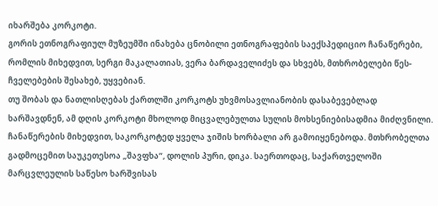იხარშება კორკოტი.
გორის ეთნოგრაფიულ მუზეუმში ინახება ცნობილი ეთნოგრაფების საექსპედიციო ჩანაწერები, რომლის მიხედვით, სერგი მაკალათიას, ვერა ბარდაველიძეს და სხვებს, მთხრობელები წეს-ჩველებების შესახებ, უყვებიან.
თუ შობას და ნათლისღებას ქართლში კორკოტს უხვმოსავლიანობის დასაბევებლად ხარშავდნენ, ამ დღის კორკოტი მხოლოდ მიცვალებულთა სულის მოხსენიებისადმია მიძღვნილი.
ჩანაწერების მიხედვით, საკორკოტედ ყველა ჯიშის ხორბალი არ გამოიყენებოდა. მთხრობელთა გადმოცემით საუკეთესოა „შავფხა“, დოლის პური, დიკა. საერთოდაც, საქართველოში მარცვლეულის საწესო ხარშვისას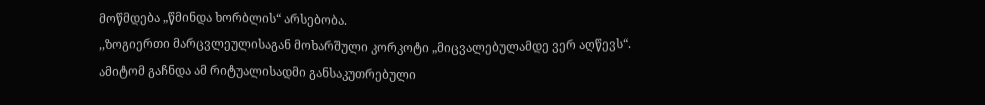მოწმდება „წმინდა ხორბლის“ არსებობა.
,,ზოგიერთი მარცვლეულისაგან მოხარშული კორკოტი „მიცვალებულამდე ვერ აღწევს“. ამიტომ გაჩნდა ამ რიტუალისადმი განსაკუთრებული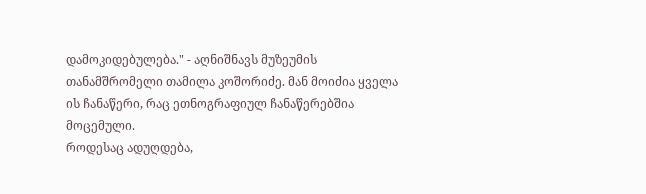დამოკიდებულება." - აღნიშნავს მუზეუმის თანამშრომელი თამილა კოშორიძე. მან მოიძია ყველა ის ჩანაწერი, რაც ეთნოგრაფიულ ჩანაწერებშია მოცემული.
როდესაც ადუღდება,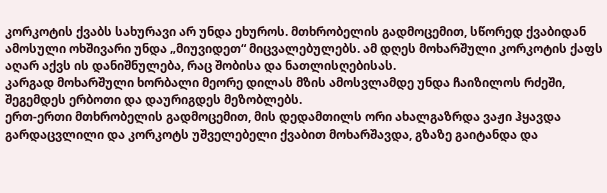კორკოტის ქვაბს სახურავი არ უნდა ეხუროს. მთხრობელის გადმოცემით, სწორედ ქვაბიდან ამოსული ოხშივარი უნდა „მიუვიდეთ“ მიცვალებულებს. ამ დღეს მოხარშული კორკოტის ქაფს აღარ აქვს ის დანიშნულება, რაც შობისა და ნათლისღებისას.
კარგად მოხარშული ხორბალი მეორე დილას მზის ამოსვლამდე უნდა ჩაიზილოს რძეში, შეგემდეს ერბოთი და დაურიგდეს მეზობლებს.
ერთ-ერთი მთხრობელის გადმოცემით, მის დედამთილს ორი ახალგაზრდა ვაჟი ჰყავდა გარდაცვლილი და კორკოტს უშველებელი ქვაბით მოხარშავდა, გზაზე გაიტანდა და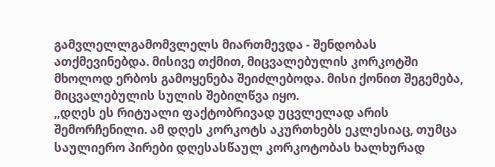გამვლელლგამომვლელს მიართმევდა - შენდობას ათქმევინებდა. მისივე თქმით, მიცვალებულის კორკოტში მხოლოდ ერბოს გამოყენება შეიძლებოდა. მისი ქონით შეგემება, მიცვალებულის სულის შებილწვა იყო.
,,დღეს ეს რიტუალი ფაქტობრივად უცვლელად არის შემორჩენილი. ამ დღეს კორკოტს აკურთხებს ეკლესიაც, თუმცა საულიერო პირები დღესასწაულ კორკოტობას ხალხურად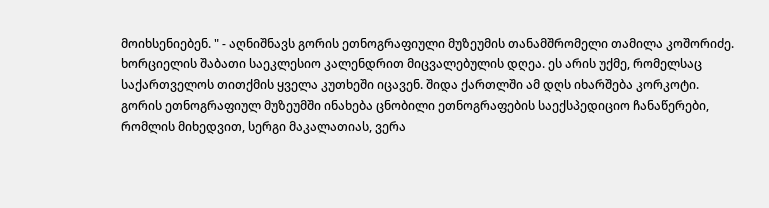მოიხსენიებენ. " - აღნიშნავს გორის ეთნოგრაფიული მუზეუმის თანამშრომელი თამილა კოშორიძე.
ხორციელის შაბათი საეკლესიო კალენდრით მიცვალებულის დღეა. ეს არის უქმე, რომელსაც საქართველოს თითქმის ყველა კუთხეში იცავენ. შიდა ქართლში ამ დღს იხარშება კორკოტი.
გორის ეთნოგრაფიულ მუზეუმში ინახება ცნობილი ეთნოგრაფების საექსპედიციო ჩანაწერები, რომლის მიხედვით, სერგი მაკალათიას, ვერა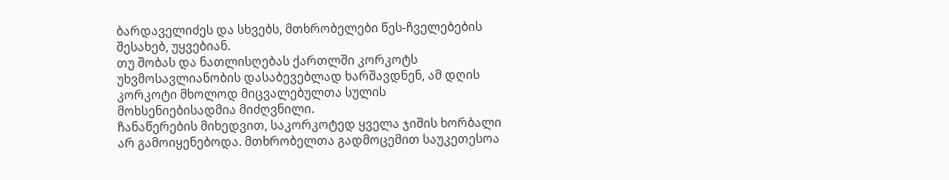ბარდაველიძეს და სხვებს, მთხრობელები წეს-ჩველებების შესახებ, უყვებიან.
თუ შობას და ნათლისღებას ქართლში კორკოტს უხვმოსავლიანობის დასაბევებლად ხარშავდნენ, ამ დღის კორკოტი მხოლოდ მიცვალებულთა სულის მოხსენიებისადმია მიძღვნილი.
ჩანაწერების მიხედვით, საკორკოტედ ყველა ჯიშის ხორბალი არ გამოიყენებოდა. მთხრობელთა გადმოცემით საუკეთესოა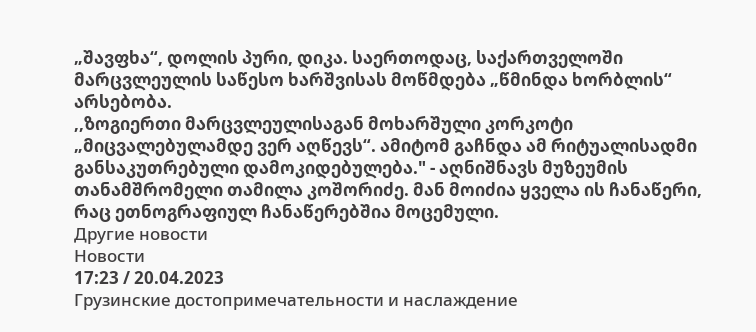„შავფხა“, დოლის პური, დიკა. საერთოდაც, საქართველოში მარცვლეულის საწესო ხარშვისას მოწმდება „წმინდა ხორბლის“ არსებობა.
,,ზოგიერთი მარცვლეულისაგან მოხარშული კორკოტი „მიცვალებულამდე ვერ აღწევს“. ამიტომ გაჩნდა ამ რიტუალისადმი განსაკუთრებული დამოკიდებულება." - აღნიშნავს მუზეუმის თანამშრომელი თამილა კოშორიძე. მან მოიძია ყველა ის ჩანაწერი, რაც ეთნოგრაფიულ ჩანაწერებშია მოცემული.
Другие новости
Новости
17:23 / 20.04.2023
Грузинские достопримечательности и наслаждение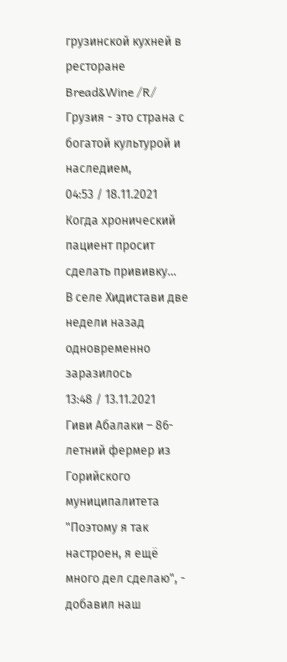грузинской кухней в ресторане Bread&Wine /R/
Грузия - это страна с богатой культурой и наследием,
04:53 / 18.11.2021
Когда хронический пациент просит сделать прививку…
В селе Хидистави две недели назад одновременно заразилось
13:48 / 13.11.2021
Гиви Абалаки – 86-летний фермер из Горийского муниципалитета
"Поэтому я так настроен, я ещё много дел сделаю", - добавил наш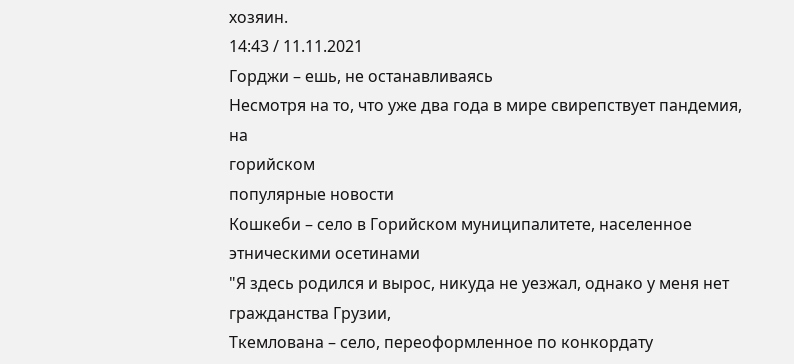хозяин.
14:43 / 11.11.2021
Горджи – ешь, не останавливаясь
Несмотря на то, что уже два года в мире свирепствует пандемия, на
горийском
популярные новости
Кошкеби – село в Горийском муниципалитете, населенное этническими осетинами
"Я здесь родился и вырос, никуда не уезжал, однако у меня нет
гражданства Грузии,
Ткемлована – село, переоформленное по конкордату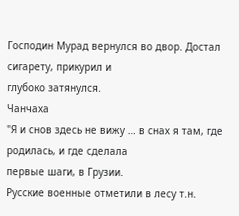Господин Мурад вернулся во двор. Достал сигарету, прикурил и
глубоко затянулся.
Чанчаха
"Я и снов здесь не вижу … в снах я там, где родилась, и где сделала
первые шаги, в Грузии.
Русские военные отметили в лесу т.н.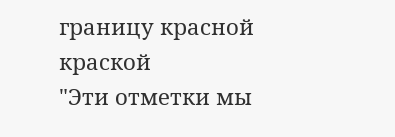границу красной краской
"Эти отметки мы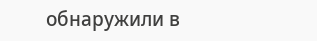обнаружили в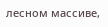лесном массиве,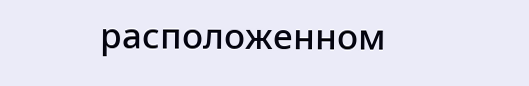расположенном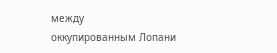между
оккупированным Лопани